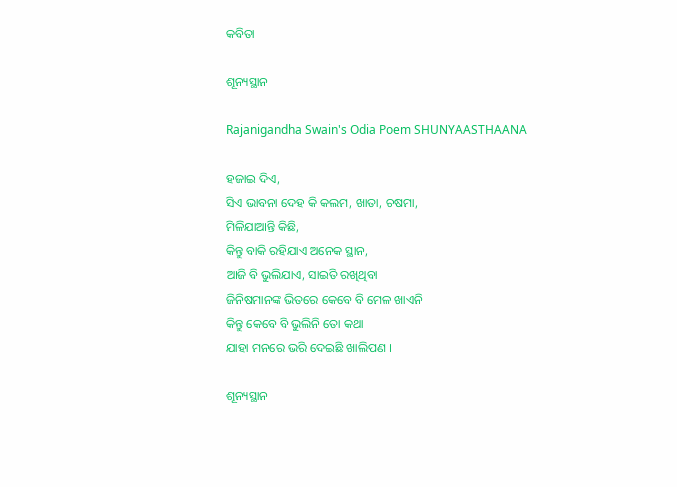କବିତା

ଶୂନ୍ୟସ୍ଥାନ

Rajanigandha Swain's Odia Poem SHUNYAASTHAANA

ହଜାଇ ଦିଏ,
ସିଏ ଭାବନା ଦେହ କି କଲମ, ଖାତା, ଚଷମା,
ମିଳିଯାଆନ୍ତି କିଛି,
କିନ୍ତୁ ବାକି ରହିଯାଏ ଅନେକ ସ୍ଥାନ,
ଆଜି ବି ଭୁଲିଯାଏ, ସାଇତି ରଖିଥିବା
ଜିନିଷମାନଙ୍କ ଭିତରେ କେବେ ବି ମେଳ ଖାଏନି
କିନ୍ତୁ କେବେ ବି ଭୁଲିନି ତୋ କଥା
ଯାହା ମନରେ ଭରି ଦେଇଛି ଖାଲିପଣ ।

ଶୂନ୍ୟସ୍ଥାନ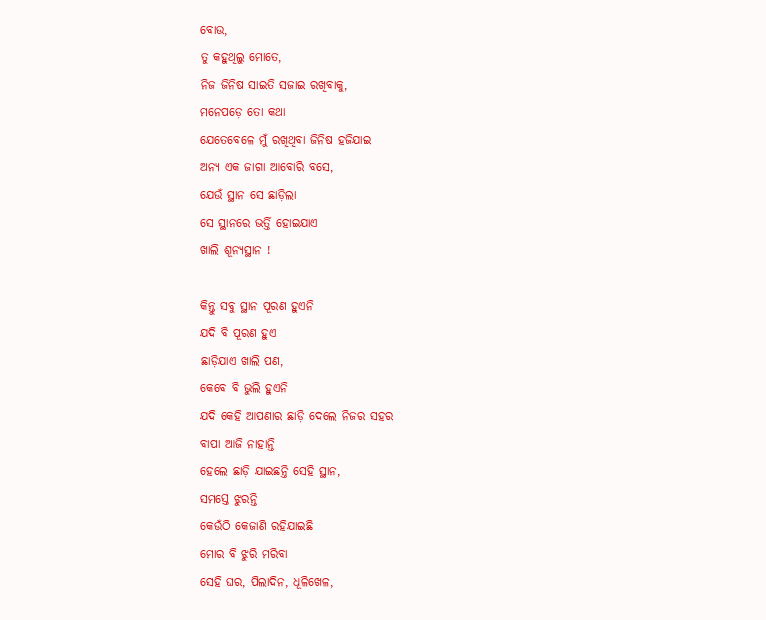ବୋଉ,
ତୁ କହୁଥିଲୁ ମୋତେ,
ନିଜ ଜିନିଷ ସାଇତି ସଜାଇ ରଖିବାକୁ,
ମନେପଡ଼େ ତୋ କଥା
ଯେତେବେଳେ ମୁଁ ରଖିଥିବା ଜିନିଷ ହଜିଯାଇ
ଅନ୍ୟ ଏକ ଜାଗା ଆବୋରି ବସେ,
ଯେଉଁ ସ୍ଥାନ ସେ ଛାଡ଼ିଲା
ସେ ସ୍ଥାନରେ ଭର୍ତ୍ତି ହୋଇଯାଏ
ଖାଲି ଶୂନ୍ୟସ୍ଥାନ !

କିନ୍ତୁ ସବୁ ସ୍ଥାନ ପୂରଣ ହୁଏନି
ଯଦି ବି ପୂରଣ ହୁଏ
ଛାଡ଼ିଯାଏ ଖାଲି ପଣ,
କେବେ ବି ଭୁଲି ହୁଏନି
ଯଦି କେହି ଆପଣାର ଛାଡ଼ି ଦେଲେ ନିଜର ସହର
ବାପା ଆଜି ନାହାନ୍ତି
ହେଲେ ଛାଡ଼ି ଯାଇଛନ୍ତି ସେହି ସ୍ଥାନ,
ସମସ୍ତେ ଝୁରନ୍ତି
କେଉଁଠି କେଜାଣି ରହିଯାଇଛି
ମୋର ବି ଝୁରି ମରିବା
ସେହି ଘର, ପିଲାଦିନ, ଧୂଳିଖେଳ,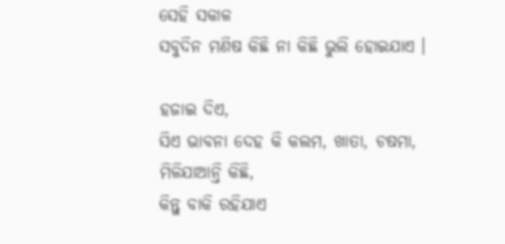ସେହି ସକାଳ
ସବୁଦିନ ମଣିଷ କିଛି ନା କିଛି ଭୁଲି ହୋଇଯାଏ ।

ହଜାଇ ଦିଏ,
ସିଏ ଭାବନା ଦେହ କି କଲମ, ଖାତା, ଚଷମା,
ମିଳିଯାଆନ୍ତି କିଛି,
କିନ୍ତୁ ବାକି ରହିଯାଏ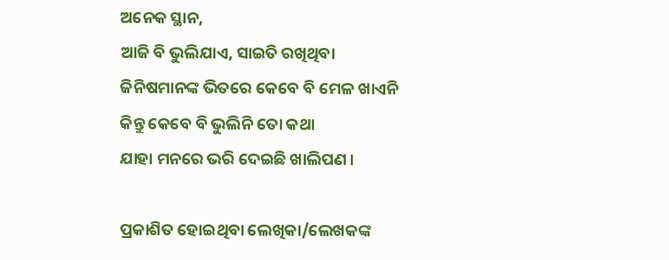ଅନେକ ସ୍ଥାନ,
ଆଜି ବି ଭୁଲିଯାଏ, ସାଇତି ରଖିଥିବା
ଜିନିଷମାନଙ୍କ ଭିତରେ କେବେ ବି ମେଳ ଖାଏନି
କିନ୍ତୁ କେବେ ବି ଭୁଲିନି ତୋ କଥା
ଯାହା ମନରେ ଭରି ଦେଇଛି ଖାଲିପଣ ।

ପ୍ରକାଶିତ ହୋଇଥିବା ଲେଖିକା/ଲେଖକଙ୍କ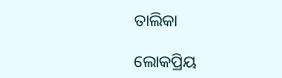ତାଲିକା

ଲୋକପ୍ରିୟ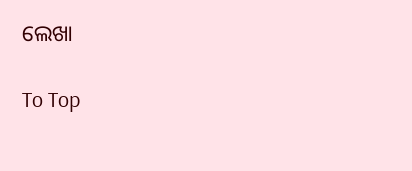ଲେଖା

To Top